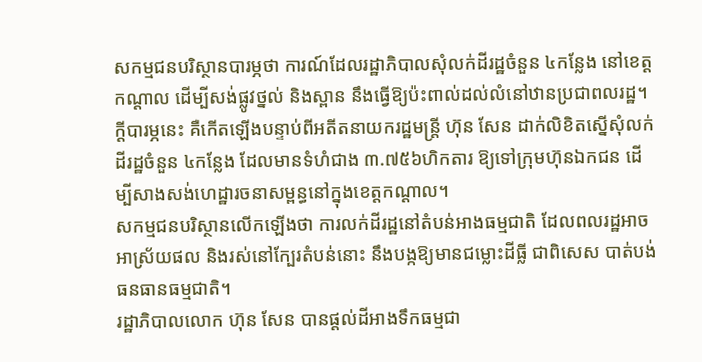សកម្មជនបរិស្ថានបារម្ភថា ការណ៍ដែលរដ្ឋាភិបាលសុំលក់ដីរដ្ឋចំនួន ៤កន្លែង នៅខេត្តកណ្ដាល ដើម្បីសង់ផ្លូវថ្នល់ និងស្ពាន នឹងធ្វើឱ្យប៉ះពាល់ដល់លំនៅឋានប្រជាពលរដ្ឋ។ ក្ដីបារម្ភនេះ គឺកើតឡើងបន្ទាប់ពីអតីតនាយករដ្ឋមន្ត្រី ហ៊ុន សែន ដាក់លិខិតស្នើសុំលក់ដីរដ្ឋចំនួន ៤កន្លែង ដែលមានទំហំជាង ៣.៧៥៦ហិកតារ ឱ្យទៅក្រុមហ៊ុនឯកជន ដើម្បីសាងសង់ហេដ្ឋារចនាសម្ពន្ធនៅក្នុងខេត្តកណ្ដាល។
សកម្មជនបរិស្ថានលើកឡើងថា ការលក់ដីរដ្ឋនៅតំបន់អាងធម្មជាតិ ដែលពលរដ្ឋអាចអាស្រ័យផល និងរស់នៅក្បែរតំបន់នោះ នឹងបង្កឱ្យមានជម្លោះដីធ្លី ជាពិសេស បាត់បង់ធនធានធម្មជាតិ។
រដ្ឋាភិបាលលោក ហ៊ុន សែន បានផ្ដល់ដីអាងទឹកធម្មជា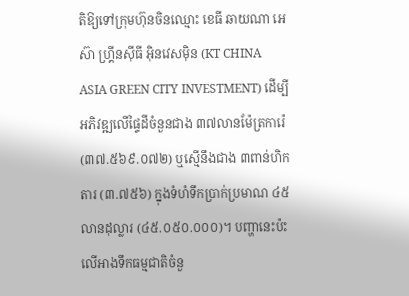តិឱ្យទៅក្រុមហ៊ុនចិនឈ្មោះ ខេធី ឆាយណា អេស៊ា ហ្រ្គីនស៊ីធី អ៊ិនវេសម៉ិន (KT CHINA ASIA GREEN CITY INVESTMENT) ដើម្បីអភិវឌ្ឍលើផ្ទៃដីចំនួនជាង ៣៧លានម៉ែត្រការ៉េ (៣៧.៥៦៩.០៧២) ឬស្មើនឹងជាង ៣ពាន់ហិកតារ (៣.៧៥៦) ក្នុងទំហំទឹកប្រាក់ប្រមាណ ៤៥លានដុល្លារ (៤៥.០៥០.០០០)។ បញ្ហានេះប៉ះលើអាងទឹកធម្មជាតិចំនួ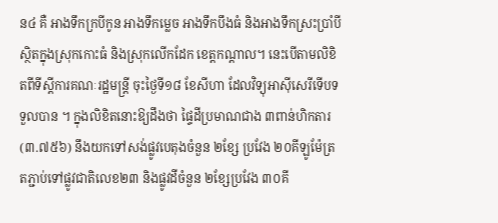ន៤ គឺ អាងទឹកក្របីកូន អាងទឹកម្លេច អាងទឹកបឹងធំ និងអាងទឹកស្រះប្រាំបី ស្ថិតក្នុងស្រុកកោះធំ និងស្រុកលើកដែក ខេត្តកណ្ដាល។ នេះបើតាមលិខិតពីទីស្ដីការគណៈរដ្ឋមន្ត្រី ចុះថ្ងៃទី១៨ ខែសីហា ដែលវិទ្យុអាស៊ីសេរីទើបទទួលបាន ។ ក្នុងលិខិតនោះឱ្យដឹងថា ផ្ទៃដីប្រមាណជាង ៣ពាន់ហិកតារ (៣.៧៥៦) នឹងយកទៅសង់ផ្លូវបេតុងចំនួន ២ខ្សែ ប្រវែង ២០គីឡូម៉ែត្រតភ្ជាប់ទៅផ្លូវជាតិលេខ២៣ និងផ្លូវដីចំនួន ២ខ្សែប្រវែង ៣០គី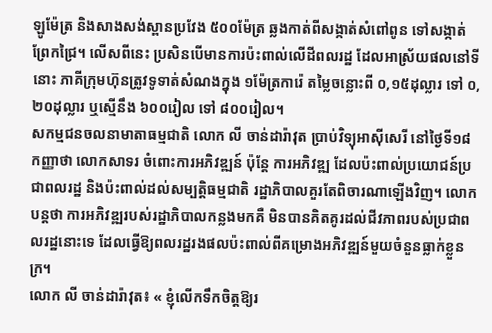ឡូម៉ែត្រ និងសាងសង់ស្ពានប្រវែង ៥០០ម៉ែត្រ ឆ្លងកាត់ពីសង្កាត់សំពៅពូន ទៅសង្កាត់ព្រែកជ្រៃ។ លើសពីនេះ ប្រសិនបើមានការប៉ះពាល់លើដីពលរដ្ឋ ដែលអាស្រ័យផលនៅទីនោះ ភាគីក្រុមហ៊ុនត្រូវទូទាត់សំណងក្នុង ១ម៉ែត្រការ៉េ តម្លៃចន្លោះពី ០,១៥ដុល្លារ ទៅ ០,២០ដុល្លារ ឬស្មើនឹង ៦០០រៀល ទៅ ៨០០រៀល។
សកម្មជនចលនាមាតាធម្មជាតិ លោក លី ចាន់ដារ៉ាវុត ប្រាប់វិទ្យុអាស៊ីសេរី នៅថ្ងៃទី១៨ កញ្ញាថា លោកសាទរ ចំពោះការអភិវឌ្ឍន៍ ប៉ុន្តែ ការអភិវឌ្ឍ ដែលប៉ះពាល់ប្រយោជន៍ប្រជាពលរដ្ឋ និងប៉ះពាល់ដល់សម្បត្តិធម្មជាតិ រដ្ឋាភិបាលគួរតែពិចារណាឡើងវិញ។ លោកបន្តថា ការអភិវឌ្ឍរបស់រដ្ឋាភិបាលកន្លងមកគឺ មិនបានគិតគូរដល់ជីវភាពរបស់ប្រជាពលរដ្ឋនោះទេ ដែលធ្វើឱ្យពលរដ្ឋរងផលប៉ះពាល់ពីគម្រោងអភិវឌ្ឍន៍មួយចំនួនធ្លាក់ខ្លួនក្រ។
លោក លី ចាន់ដារ៉ាវុត៖ « ខ្ញុំលើកទឹកចិត្តឱ្យរ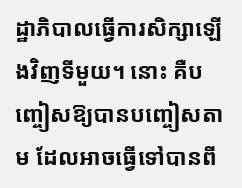ដ្ឋាភិបាលធ្វើការសិក្សាឡើងវិញទីមួយ។ នោះ គឺបញ្ចៀសឱ្យបានបញ្ចៀសតាម ដែលអាចធ្វើទៅបានពី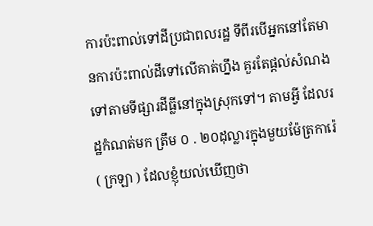ការប៉ះពាល់ទៅដីប្រជាពលរដ្ឋ ទីពីរបើអ្នកនៅតែមានការប៉ះពាល់ដីទៅលើគាត់ហ្នឹង គួរតែផ្ដល់សំណងទៅតាមទីផ្សារដីធ្លីនៅក្នុងស្រុកទៅ។ តាមអ្វី ដែលរដ្ឋកំណត់មក ត្រឹម ០ . ២០ដុល្លារក្នុងមួយម៉ែត្រការ៉េ ( ក្រឡា ) ដែលខ្ញុំយល់ឃើញថា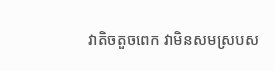វាតិចតួចពេក វាមិនសមស្របស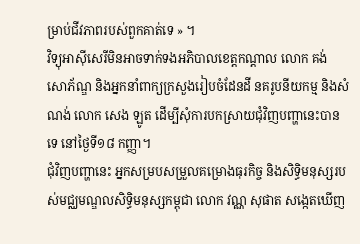ម្រាប់ជីវភាពរបស់ពួកគាត់ទេ » ។
វិទ្យុអាស៊ីសេរីមិនអាចទាក់ទងអភិបាលខេត្តកណ្ដាល លោក គង់ សោភ័ណ្ឌ និងអ្នកនាំពាក្យក្រសួងរៀបចំដែនដី នគរូបនីយកម្ម និងសំណង់ លោក សេង ឡូត ដើម្បីសុំការបកស្រាយជុំវិញបញ្ហានេះបានទេ នៅថ្ងៃទី១៨ កញ្ញា។
ជុំវិញបញ្ហានេះ អ្នកសម្របសម្រួលគម្រោងធុរកិច្ច និងសិទ្ធិមនុស្សរបស់មជ្ឈមណ្ឌលសិទ្ធិមនុស្សកម្ពុជា លោក វណ្ណ សុផាត សង្កេតឃើញ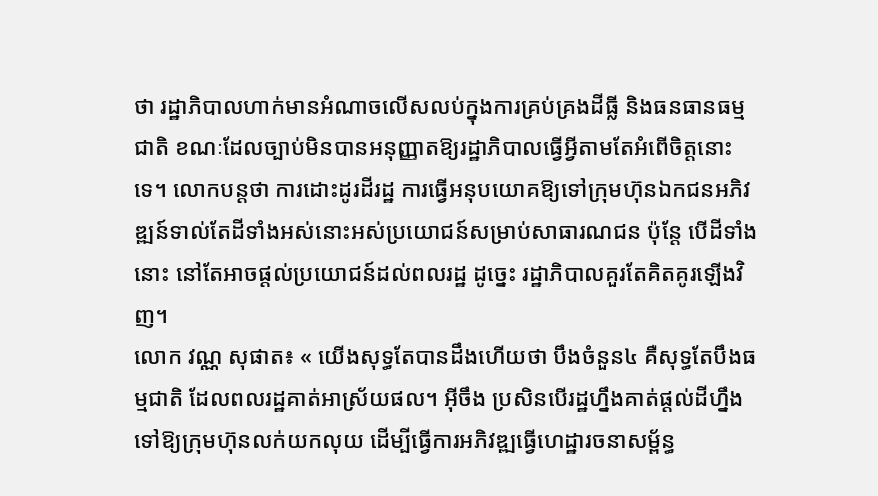ថា រដ្ឋាភិបាលហាក់មានអំណាចលើសលប់ក្នុងការគ្រប់គ្រងដីធ្លី និងធនធានធម្មជាតិ ខណៈដែលច្បាប់មិនបានអនុញ្ញាតឱ្យរដ្ឋាភិបាលធ្វើអ្វីតាមតែអំពើចិត្តនោះទេ។ លោកបន្តថា ការដោះដូរដីរដ្ឋ ការធ្វើអនុបយោគឱ្យទៅក្រុមហ៊ុនឯកជនអភិវឌ្ឍន៍ទាល់តែដីទាំងអស់នោះអស់ប្រយោជន៍សម្រាប់សាធារណជន ប៉ុន្តែ បើដីទាំងនោះ នៅតែអាចផ្ដល់ប្រយោជន៍ដល់ពលរដ្ឋ ដូច្នេះ រដ្ឋាភិបាលគួរតែគិតគូរឡើងវិញ។
លោក វណ្ណ សុផាត៖ « យើងសុទ្ធតែបានដឹងហើយថា បឹងចំនួន៤ គឺសុទ្ធតែបឹងធម្មជាតិ ដែលពលរដ្ឋគាត់អាស្រ័យផល។ អ៊ីចឹង ប្រសិនបើរដ្ឋហ្នឹងគាត់ផ្ដល់ដីហ្នឹងទៅឱ្យក្រុមហ៊ុនលក់យកលុយ ដើម្បីធ្វើការអភិវឌ្ឍធ្វើហេដ្ឋារចនាសម្ព័ន្ធ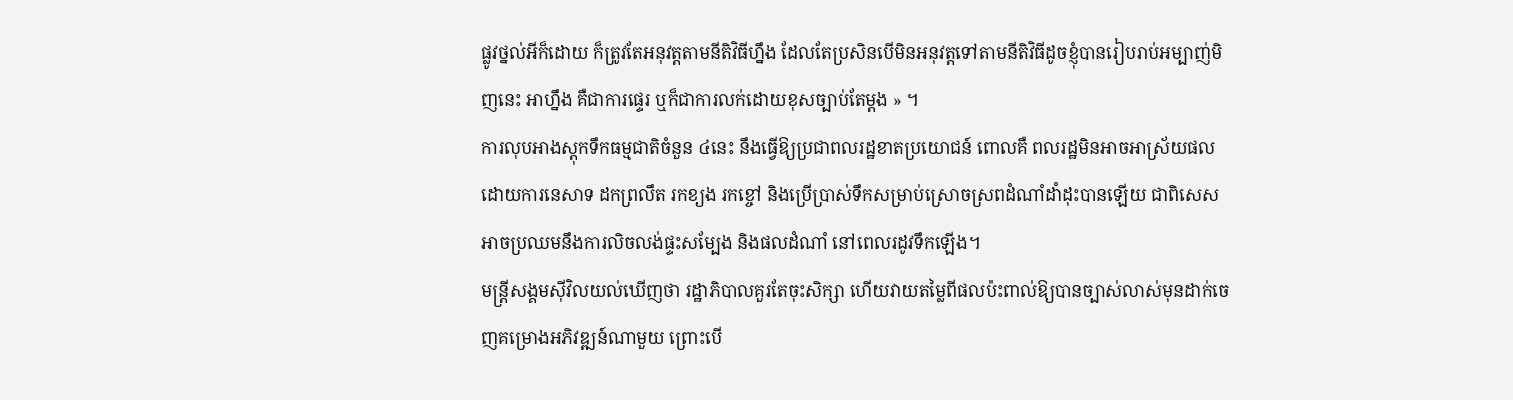ផ្លូវថ្នល់អីក៏ដោយ ក៏ត្រូវតែអនុវត្តតាមនីតិវិធីហ្នឹង ដែលតែប្រសិនបើមិនអនុវត្តទៅតាមនីតិវិធីដូចខ្ញុំបានរៀបរាប់អម្បាញ់មិញនេះ អាហ្នឹង គឺជាការផ្ទេរ ឬក៏ជាការលក់ដោយខុសច្បាប់តែម្ដង » ។
ការលុបអាងស្តុកទឹកធម្មជាតិចំនួន ៤នេះ នឹងធ្វើឱ្យប្រជាពលរដ្ឋខាតប្រយោជន៍ ពោលគឺ ពលរដ្ឋមិនអាចអាស្រ័យផល ដោយការនេសាទ ដកព្រលឹត រកខ្យង រកខ្ចៅ និងប្រើប្រាស់ទឹកសម្រាប់ស្រោចស្រពដំណាំដាំដុះបានឡើយ ជាពិសេស អាចប្រឈមនឹងការលិចលង់ផ្ទះសម្បែង និងផលដំណាំ នៅពេលរដូវទឹកឡើង។
មន្ត្រីសង្គមស៊ីវិលយល់ឃើញថា រដ្ឋាភិបាលគួរតែចុះសិក្សា ហើយវាយតម្លៃពីផលប៉ះពាល់ឱ្យបានច្បាស់លាស់មុនដាក់ចេញគម្រោងអភិវឌ្ឍន៍ណាមួយ ព្រោះបើ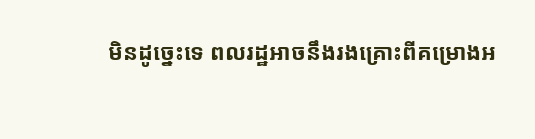មិនដូច្នេះទេ ពលរដ្ឋអាចនឹងរងគ្រោះពីគម្រោងអ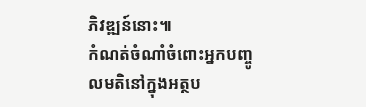ភិវឌ្ឍន៍នោះ៕
កំណត់ចំណាំចំពោះអ្នកបញ្ចូលមតិនៅក្នុងអត្ថប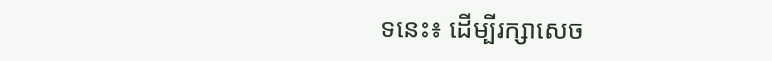ទនេះ៖ ដើម្បីរក្សាសេច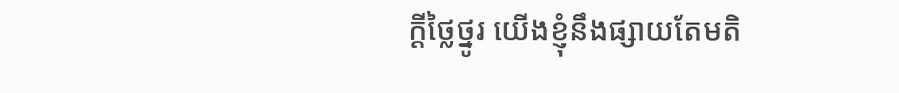ក្ដីថ្លៃថ្នូរ យើងខ្ញុំនឹងផ្សាយតែមតិ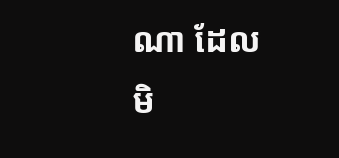ណា ដែលមិ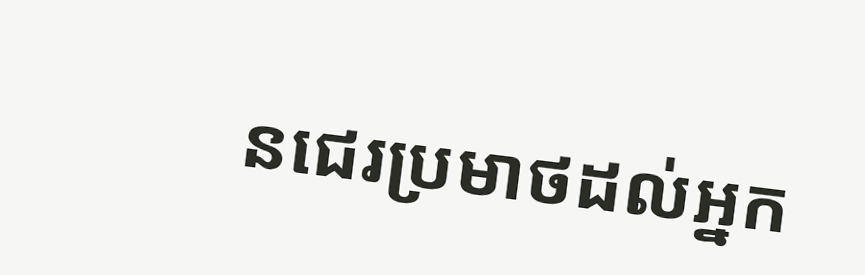នជេរប្រមាថដល់អ្នក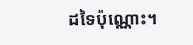ដទៃប៉ុណ្ណោះ។